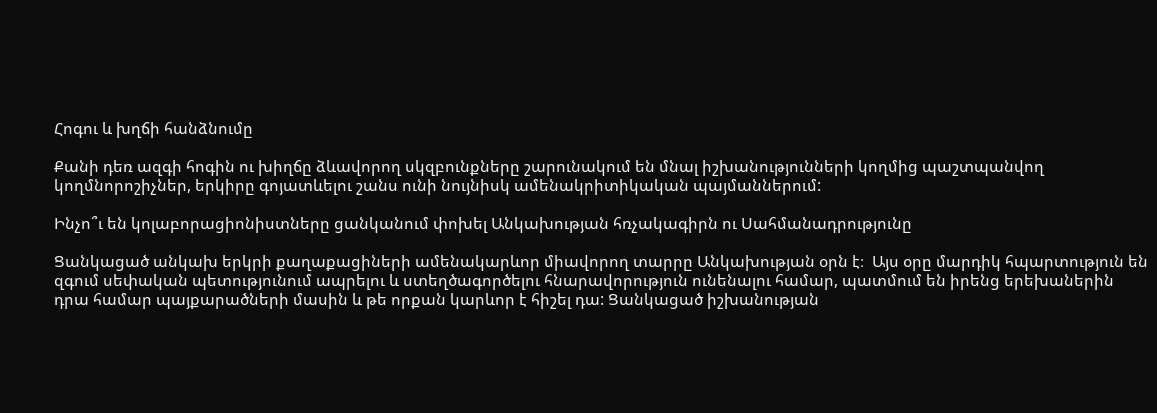Հոգու և խղճի հանձնումը

Քանի դեռ ազգի հոգին ու խիղճը ձևավորող սկզբունքները շարունակում են մնալ իշխանությունների կողմից պաշտպանվող կողմնորոշիչներ, երկիրը գոյատևելու շանս ունի նույնիսկ ամենակրիտիկական պայմաններում:

Ինչո՞ւ են կոլաբորացիոնիստները ցանկանում փոխել Անկախության հռչակագիրն ու Սահմանադրությունը

Ցանկացած անկախ երկրի քաղաքացիների ամենակարևոր միավորող տարրը Անկախության օրն է։  Այս օրը մարդիկ հպարտություն են զգում սեփական պետությունում ապրելու և ստեղծագործելու հնարավորություն ունենալու համար, պատմում են իրենց երեխաներին դրա համար պայքարածների մասին և թե որքան կարևոր է հիշել դա: Ցանկացած իշխանության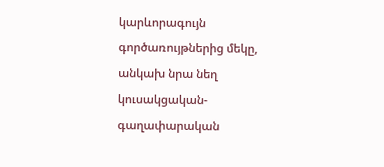կարևորագույն գործառույթներից մեկը, անկախ նրա նեղ կուսակցական-գաղափարական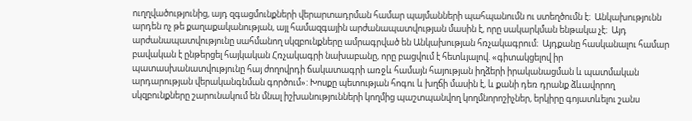ուղղվածությունից, այդ զգացմունքների վերարտադրման համար պայմանների պահպանումն ու ստեղծումն է։  Անկախությունն արդեն ոչ թե քաղաքականության, այլ համազգային արժանապատվության մասին է, որը սակարկման ենթակա չէ։  Այդ արժանապատվությունը սահմանող սկզբունքները ամրագրված են Անկախության հռչակագրում։  Այդքանը հասկանալու համար բավական է ընթերցել հայկական Հռչակագրի նախաբանը, որը բացվում է հետևյալով. «գիտակցելով իր պատասխանատվությունը հայ ժողովրդի ճակատագրի առջև համայն հայության իղձերի իրականացման և պատմական արդարության վերականգնման գործում»: Խոսքը պետության հոգու և խղճի մասին է, և քանի դեռ դրանք ձևավորող սկզբունքները շարունակում են մնալ իշխանությունների կողմից պաշտպանվող կողմնորոշիչներ, երկիրը գոյատևելու շանս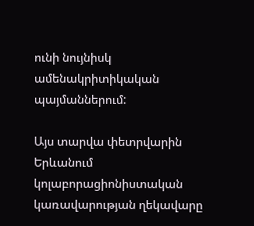ունի նույնիսկ ամենակրիտիկական պայմաններում:

Այս տարվա փետրվարին Երևանում կոլաբորացիոնիստական կառավարության ղեկավարը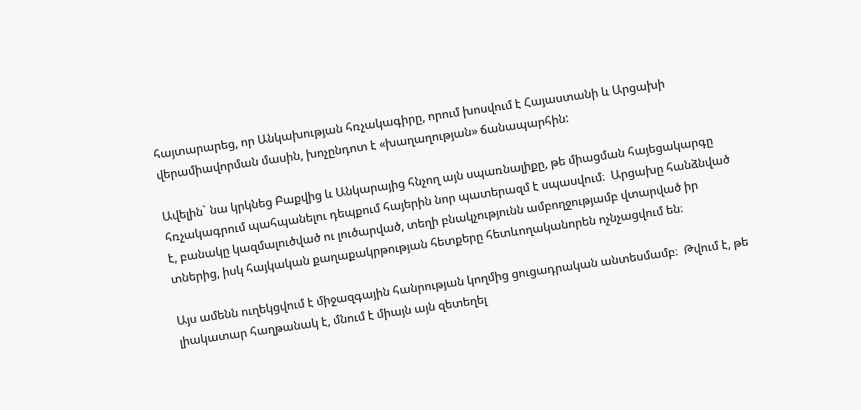հայտարարեց, որ Անկախության հռչակագիրը, որում խոսվում է Հայաստանի և Արցախի վերամիավորման մասին, խոչընդոտ է «խաղաղության» ճանապարհին:

Ավելին` նա կրկնեց Բաքվից և Անկարայից հնչող այն սպառնալիքը, թե միացման հայեցակարգը հռչակագրում պահպանելու դեպքում հայերին նոր պատերազմ է սպասվում։  Արցախը հանձնված է, բանակը կազմալուծված ու լուծարված, տեղի բնակչությունն ամբողջությամբ վտարված իր տներից, իսկ հայկական քաղաքակրթության հետքերը հետևողականորեն ոչնչացվում են։

Այս ամենն ուղեկցվում է միջազգային հանրության կողմից ցուցադրական անտեսմամբ։  Թվում է, թե լիակատար հաղթանակ է, մնում է միայն այն զետեղել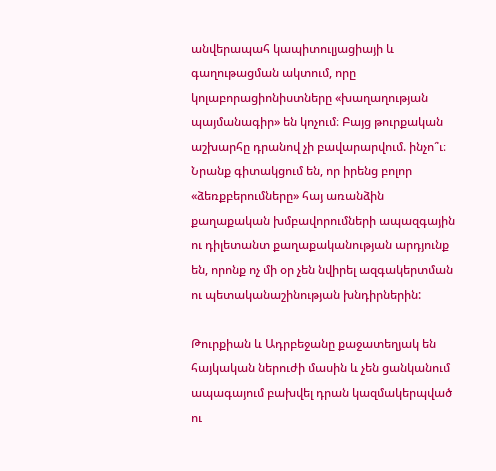անվերապահ կապիտուլյացիայի և գաղութացման ակտում, որը կոլաբորացիոնիստները «խաղաղության պայմանագիր» են կոչում։ Բայց թուրքական աշխարհը դրանով չի բավարարվում. ինչո՞ւ։ Նրանք գիտակցում են, որ իրենց բոլոր «ձեռքբերումները» հայ առանձին քաղաքական խմբավորումների ապազգային ու դիլետանտ քաղաքականության արդյունք են, որոնք ոչ մի օր չեն նվիրել ազգակերտման ու պետականաշինության խնդիրներին:

Թուրքիան և Ադրբեջանը քաջատեղյակ են հայկական ներուժի մասին և չեն ցանկանում ապագայում բախվել դրան կազմակերպված ու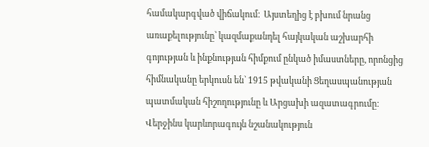համակարգված վիճակում։  Այստեղից է բխում նրանց առաքելությունը՝ կազմաքանդել հայկական աշխարհի գոյության և ինքնության հիմքում ընկած իմաստները, որոնցից հիմնականը երկուսն են` 1915 թվականի Ցեղասպանության պատմական հիշողությունը և Արցախի ազատագրումը։  Վերջինս կարևորագույն նշանակություն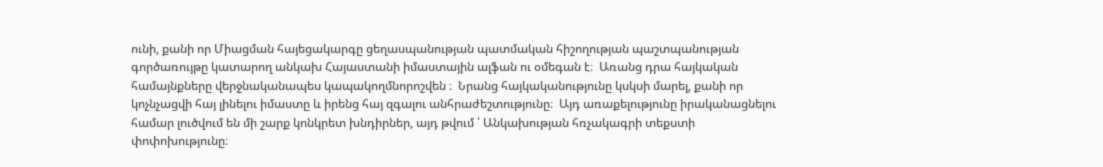ունի, քանի որ Միացման հայեցակարգը ցեղասպանության պատմական հիշողության պաշտպանության գործառույթը կատարող անկախ Հայաստանի իմաստային ալֆան ու օմեգան է։  Առանց դրա հայկական համայնքները վերջնականապես կապակողմնորոշվեն ։  Նրանց հայկականությունը կսկսի մարել, քանի որ կոչնչացվի հայ լինելու իմաստը և իրենց հայ զգալու անհրաժեշտությունը։  Այդ առաքելությունը իրականացնելու համար լուծվում են մի շարք կոնկրետ խնդիրներ, այդ թվում ՝ Անկախության հռչակագրի տեքստի փոփոխությունը։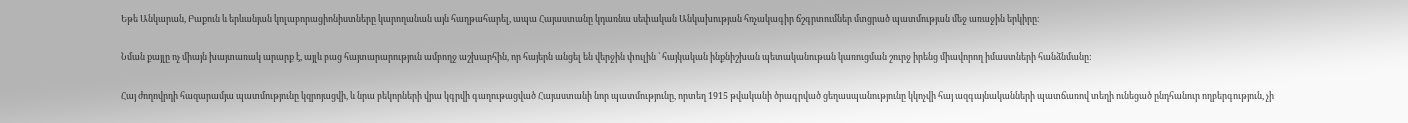Եթե Անկարան, Բաքուն և երևանյան կոլաբորացիոնիստները կարողանան այն հաղթահարել, ապա Հայաստանը կդառնա սեփական Անկախության հռչակագիր ճշգրտումներ մտցրած պատմության մեջ առաջին երկիրը։

Նման քայլը ոչ միայն խայտառակ արարք է, այլև բաց հայտարարություն ամբողջ աշխարհին, որ հայերն անցել են վերջին փուլին ՝ հայկական ինքնիշխան պետականութան կառուցման շուրջ իրենց միավորող իմաստների հանձնմանը:

Հայ ժողովրդի հազարամյա պատմությունը կզրոյացվի, և նրա բեկորների վրա կգրվի գաղութացված Հայաստանի նոր պատմությունը, որտեղ 1915 թվականի ծրագրված ցեղասպանությունը կկոչվի հայ ազգայնականների պատճառով տեղի ունեցած ընդհանուր ողբերգություն, չի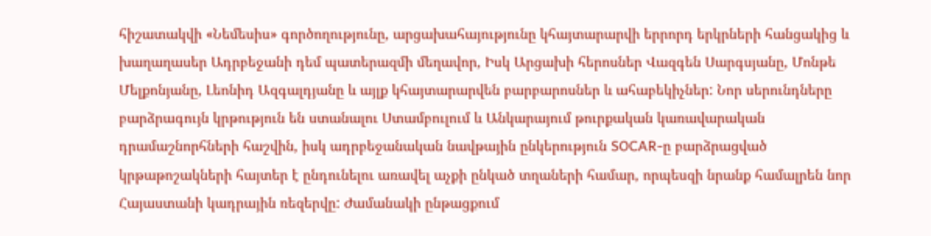հիշատակվի «Նեմեսիս» գործողությունը, արցախահայությունը կհայտարարվի երրորդ երկրների հանցակից և խաղաղասեր Ադրբեջանի դեմ պատերազմի մեղավոր, Իսկ Արցախի հերոսներ Վազգեն Սարգսյանը, Մոնթե Մելքոնյանը, Լեոնիդ Ազգալդյանը և այլք կհայտարարվեն բարբարոսներ և ահաբեկիչներ: Նոր սերունդները բարձրագույն կրթություն են ստանալու Ստամբուլում և Անկարայում թուրքական կառավարական դրամաշնորհների հաշվին, իսկ ադրբեջանական նավթային ընկերություն SOCAR-ը բարձրացված կրթաթոշակների հայտեր է ընդունելու առավել աչքի ընկած տղաների համար, որպեսզի նրանք համալրեն նոր Հայաստանի կադրային ռեզերվը: Ժամանակի ընթացքում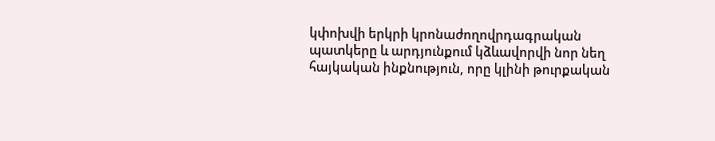կփոխվի երկրի կրոնաժողովրդագրական պատկերը և արդյունքում կձևավորվի նոր նեղ հայկական ինքնություն, որը կլինի թուրքական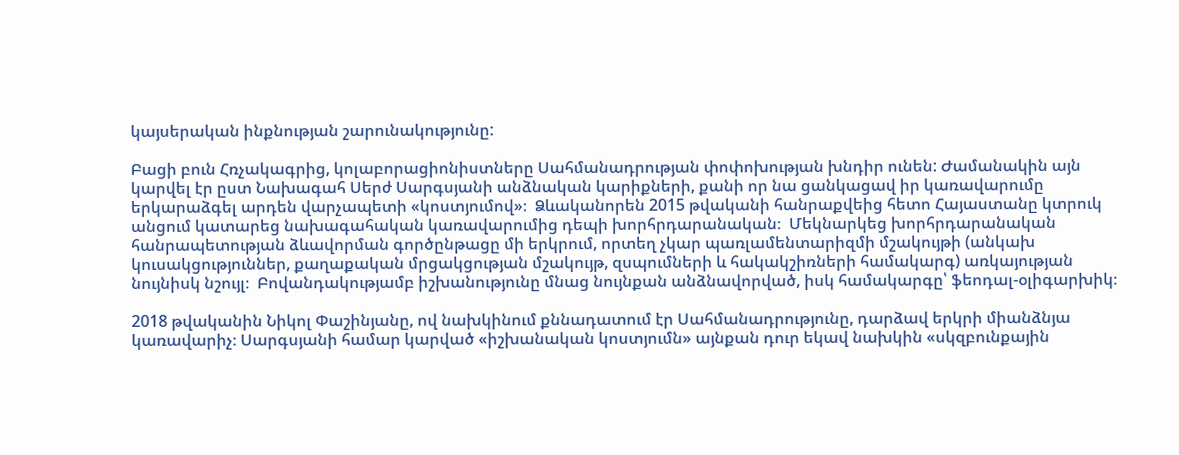կայսերական ինքնության շարունակությունը:

Բացի բուն Հռչակագրից, կոլաբորացիոնիստները Սահմանադրության փոփոխության խնդիր ունեն: Ժամանակին այն կարվել էր ըստ Նախագահ Սերժ Սարգսյանի անձնական կարիքների, քանի որ նա ցանկացավ իր կառավարումը երկարաձգել արդեն վարչապետի «կոստյումով»։  Ձևականորեն 2015 թվականի հանրաքվեից հետո Հայաստանը կտրուկ անցում կատարեց նախագահական կառավարումից դեպի խորհրդարանական։  Մեկնարկեց խորհրդարանական հանրապետության ձևավորման գործընթացը մի երկրում, որտեղ չկար պառլամենտարիզմի մշակույթի (անկախ կուսակցություններ, քաղաքական մրցակցության մշակույթ, զսպումների և հակակշիռների համակարգ) առկայության նույնիսկ նշույլ։  Բովանդակությամբ իշխանությունը մնաց նույնքան անձնավորված, իսկ համակարգը՝ ֆեոդալ-օլիգարխիկ։

2018 թվականին Նիկոլ Փաշինյանը, ով նախկինում քննադատում էր Սահմանադրությունը, դարձավ երկրի միանձնյա կառավարիչ։ Սարգսյանի համար կարված «իշխանական կոստյումն» այնքան դուր եկավ նախկին «սկզբունքային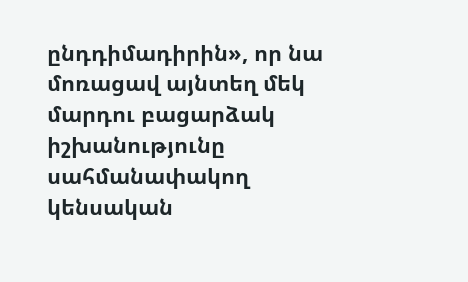ընդդիմադիրին», որ նա մոռացավ այնտեղ մեկ մարդու բացարձակ իշխանությունը սահմանափակող կենսական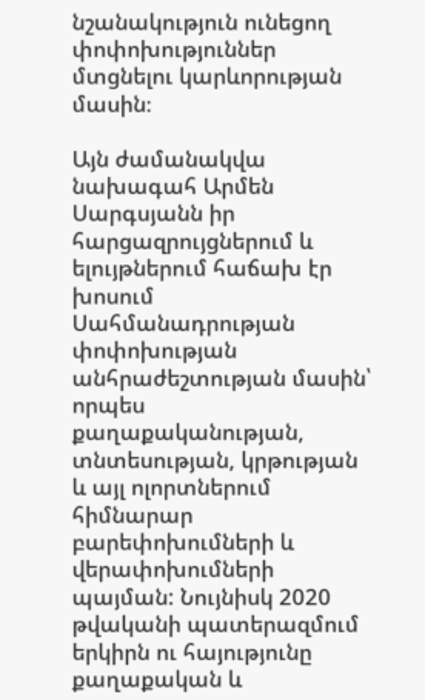նշանակություն ունեցող փոփոխություններ մտցնելու կարևորության մասին։

Այն ժամանակվա նախագահ Արմեն Սարգսյանն իր հարցազրույցներում և ելույթներում հաճախ էր խոսում Սահմանադրության փոփոխության անհրաժեշտության մասին՝ որպես քաղաքականության, տնտեսության, կրթության և այլ ոլորտներում հիմնարար բարեփոխումների և վերափոխումների պայման: Նույնիսկ 2020 թվականի պատերազմում երկիրն ու հայությունը քաղաքական և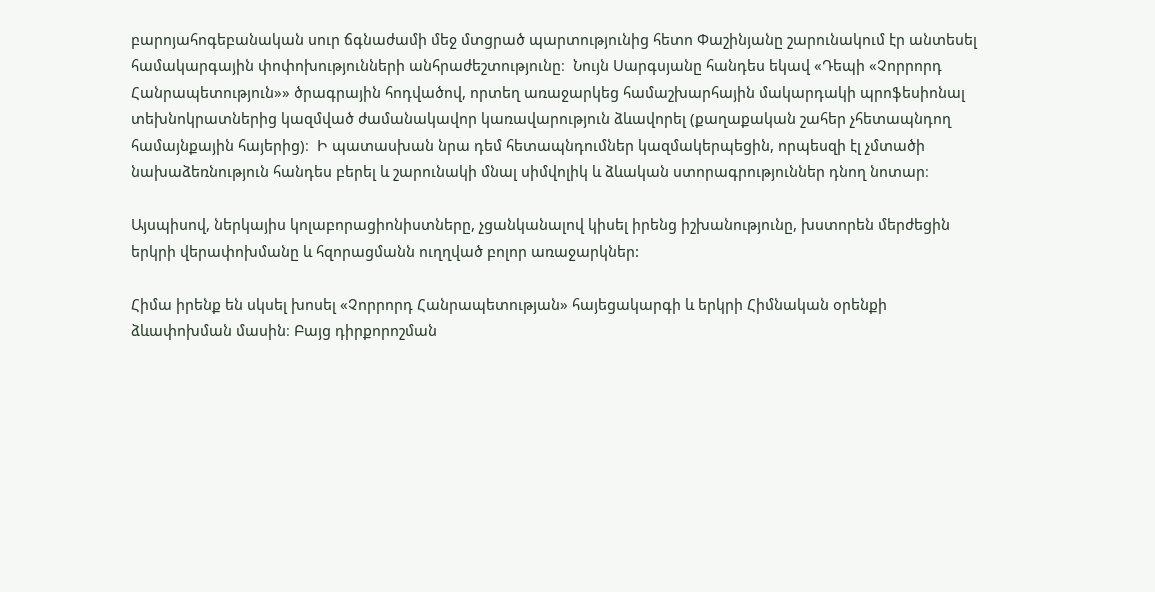բարոյահոգեբանական սուր ճգնաժամի մեջ մտցրած պարտությունից հետո Փաշինյանը շարունակում էր անտեսել համակարգային փոփոխությունների անհրաժեշտությունը։  Նույն Սարգսյանը հանդես եկավ «Դեպի «Չորրորդ Հանրապետություն»» ծրագրային հոդվածով, որտեղ առաջարկեց համաշխարհային մակարդակի պրոֆեսիոնալ տեխնոկրատներից կազմված ժամանակավոր կառավարություն ձևավորել (քաղաքական շահեր չհետապնդող համայնքային հայերից)։  Ի պատասխան նրա դեմ հետապնդումներ կազմակերպեցին, որպեսզի էլ չմտածի նախաձեռնություն հանդես բերել և շարունակի մնալ սիմվոլիկ և ձևական ստորագրություններ դնող նոտար։

Այսպիսով, ներկայիս կոլաբորացիոնիստները, չցանկանալով կիսել իրենց իշխանությունը, խստորեն մերժեցին երկրի վերափոխմանը և հզորացմանն ուղղված բոլոր առաջարկներ:

Հիմա իրենք են սկսել խոսել «Չորրորդ Հանրապետության» հայեցակարգի և երկրի Հիմնական օրենքի ձևափոխման մասին։ Բայց դիրքորոշման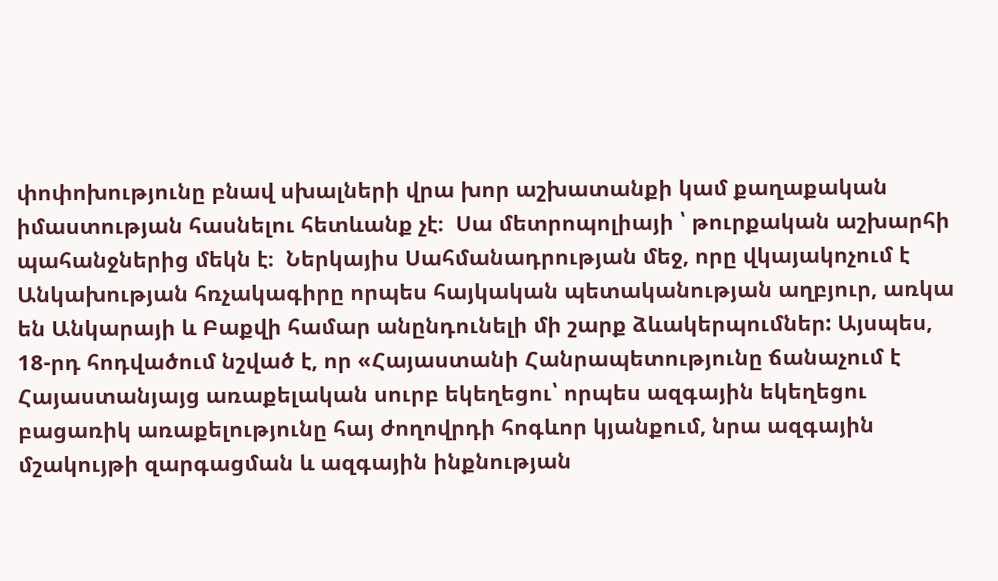փոփոխությունը բնավ սխալների վրա խոր աշխատանքի կամ քաղաքական իմաստության հասնելու հետևանք չէ։  Սա մետրոպոլիայի ՝ թուրքական աշխարհի պահանջներից մեկն է։  Ներկայիս Սահմանադրության մեջ, որը վկայակոչում է Անկախության հռչակագիրը որպես հայկական պետականության աղբյուր, առկա են Անկարայի և Բաքվի համար անընդունելի մի շարք ձևակերպումներ: Այսպես, 18-րդ հոդվածում նշված է, որ «Հայաստանի Հանրապետությունը ճանաչում է Հայաստանյայց առաքելական սուրբ եկեղեցու՝ որպես ազգային եկեղեցու բացառիկ առաքելությունը հայ ժողովրդի հոգևոր կյանքում, նրա ազգային մշակույթի զարգացման և ազգային ինքնության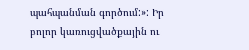պահպանման գործում:»: Իր բոլոր կառուցվածքային ու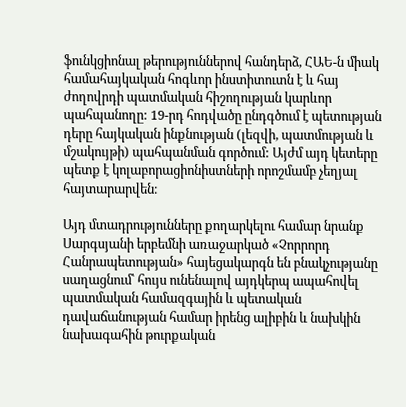ֆունկցիոնալ թերություններով հանդերձ, ՀԱԵ-ն միակ համահայկական հոգևոր ինստիտուտն է և հայ ժողովրդի պատմական հիշողության կարևոր պահպանողը: 19-րդ հոդվածը ընդգծում է պետության դերը հայկական ինքնության (լեզվի, պատմության և մշակույթի) պահպանման գործում: Այժմ այդ կետերը պետք է կոլաբորացիոնիստների որոշմամբ չեղյալ հայտարարվեն։

Այդ մտադրությունները քողարկելու համար նրանք Սարգսյանի երբեմնի առաջարկած «Չորրորդ Հանրապետության» հայեցակարգն են բնակչությանը սաղացնում՝ հույս ունենալով այդկերպ ապահովել պատմական համազգային և պետական դավաճանության համար իրենց ալիբին և նախկին նախագահին թուրքական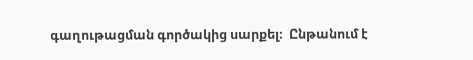գաղութացման գործակից սարքել։  Ընթանում է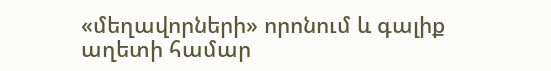«մեղավորների» որոնում և գալիք աղետի համար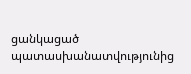ցանկացած պատասխանատվությունից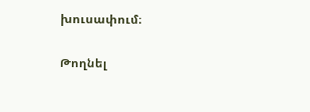խուսափում։

Թողնել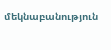մեկնաբանություն